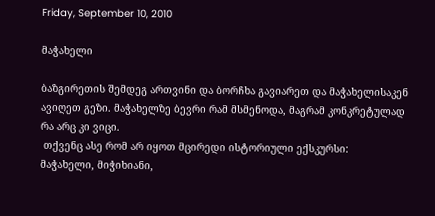Friday, September 10, 2010

მაჭახელი

ბაზგირეთის შემდეგ ართვინი და ბორჩხა გავიარეთ და მაჭახელისაკენ ავიღეთ გეზი. მაჭახელზე ბევრი რამ მსმენოდა, მაგრამ კონკრეტულად რა არც კი ვიცი.
 თქვენც ასე რომ არ იყოთ მცირედი ისტორიული ექსკურსი:
მაჭახელი, მიჭიხიანი,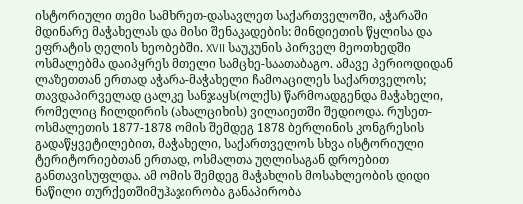ისტორიული თემი სამხრეთ-დასავლეთ საქართველოში, აჭარაში მდინარე მაჭახელას და მისი შენაკადების: მინდიეთის წყლისა და ეფრატის ღელის ხეობებში. XVII საუკუნის პირველ მეოთხედში ოსმალებმა დაიპყრეს მთელი სამცხე-საათაბაგო. ამავე პერიოდიდან ლაზეთთან ერთად აჭარა-მაჭახელი ჩამოაცილეს საქართველოს; თავდაპირველად ცალკე სანჯაყს(ოლქს) წარმოადგენდა მაჭახელი, რომელიც ჩილდირის (ახალციხის) ვილაიეთში შედიოდა. რუსეთ-ოსმალეთის 1877-1878 ომის შემდეგ 1878 ბერლინის კონგრესის გადაწყვეტილებით, მაჭახელი, საქართველოს სხვა ისტორიული ტერიტორიებთან ერთად, ოსმალთა უღლისაგან დროებით განთავისუფლდა. ამ ომის შემდეგ მაჭახლის მოსახლეობის დიდი ნაწილი თურქეთშიმუჰაჯირობა განაპირობა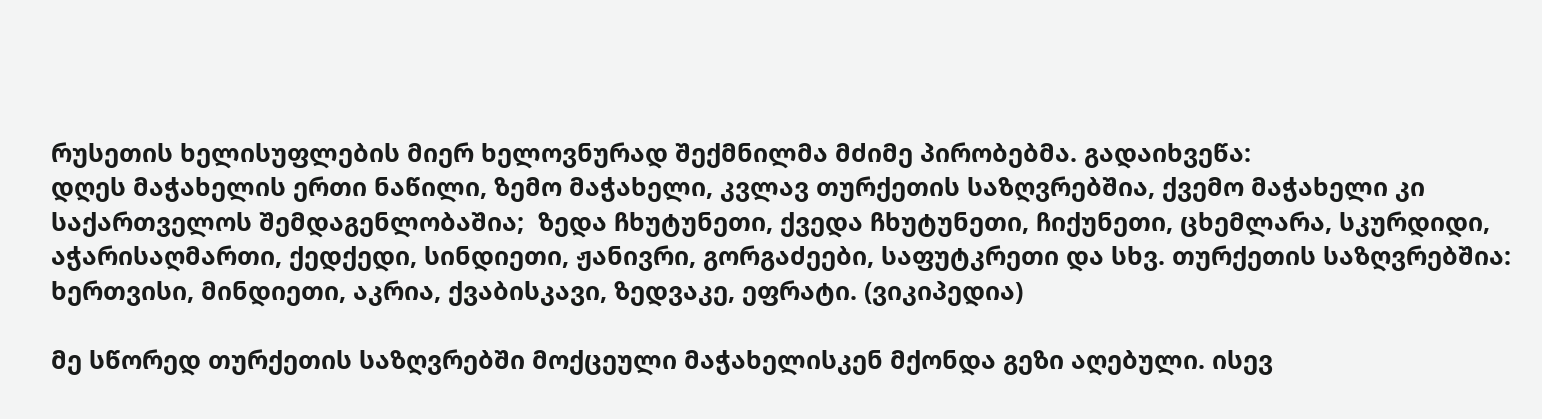რუსეთის ხელისუფლების მიერ ხელოვნურად შექმნილმა მძიმე პირობებმა. გადაიხვეწა:
დღეს მაჭახელის ერთი ნაწილი, ზემო მაჭახელი, კვლავ თურქეთის საზღვრებშია, ქვემო მაჭახელი კი საქართველოს შემდაგენლობაშია;  ზედა ჩხუტუნეთი, ქვედა ჩხუტუნეთი, ჩიქუნეთი, ცხემლარა, სკურდიდი, აჭარისაღმართი, ქედქედი, სინდიეთი, ჟანივრი, გორგაძეები, საფუტკრეთი და სხვ. თურქეთის საზღვრებშია: ხერთვისი, მინდიეთი, აკრია, ქვაბისკავი, ზედვაკე, ეფრატი. (ვიკიპედია)

მე სწორედ თურქეთის საზღვრებში მოქცეული მაჭახელისკენ მქონდა გეზი აღებული. ისევ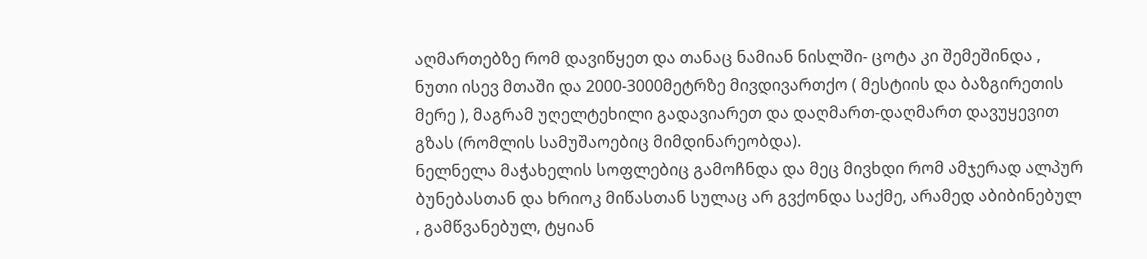აღმართებზე რომ დავიწყეთ და თანაც ნამიან ნისლში- ცოტა კი შემეშინდა , ნუთი ისევ მთაში და 2000-3000მეტრზე მივდივართქო ( მესტიის და ბაზგირეთის მერე ), მაგრამ უღელტეხილი გადავიარეთ და დაღმართ-დაღმართ დავუყევით გზას (რომლის სამუშაოებიც მიმდინარეობდა).
ნელნელა მაჭახელის სოფლებიც გამოჩნდა და მეც მივხდი რომ ამჯერად ალპურ ბუნებასთან და ხრიოკ მიწასთან სულაც არ გვქონდა საქმე, არამედ აბიბინებულ , გამწვანებულ, ტყიან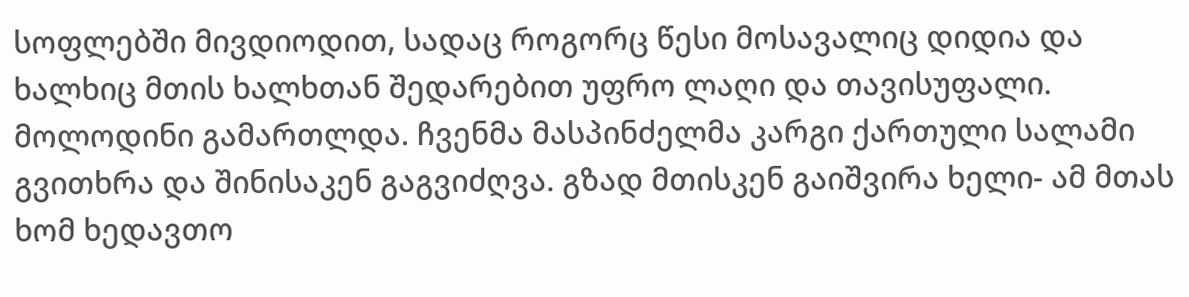სოფლებში მივდიოდით, სადაც როგორც წესი მოსავალიც დიდია და ხალხიც მთის ხალხთან შედარებით უფრო ლაღი და თავისუფალი.
მოლოდინი გამართლდა. ჩვენმა მასპინძელმა კარგი ქართული სალამი გვითხრა და შინისაკენ გაგვიძღვა. გზად მთისკენ გაიშვირა ხელი- ამ მთას ხომ ხედავთო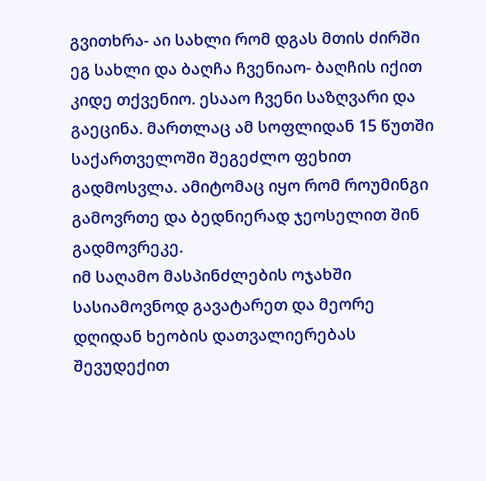გვითხრა- აი სახლი რომ დგას მთის ძირში ეგ სახლი და ბაღჩა ჩვენიაო- ბაღჩის იქით კიდე თქვენიო. ესააო ჩვენი საზღვარი და გაეცინა. მართლაც ამ სოფლიდან 15 წუთში საქართველოში შეგეძლო ფეხით გადმოსვლა. ამიტომაც იყო რომ როუმინგი გამოვრთე და ბედნიერად ჯეოსელით შინ გადმოვრეკე.
იმ საღამო მასპინძლების ოჯახში სასიამოვნოდ გავატარეთ და მეორე დღიდან ხეობის დათვალიერებას შევუდექით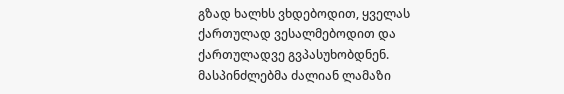გზად ხალხს ვხდებოდით, ყველას ქართულად ვესალმებოდით და ქართულადვე გვპასუხობდნენ. მასპინძლებმა ძალიან ლამაზი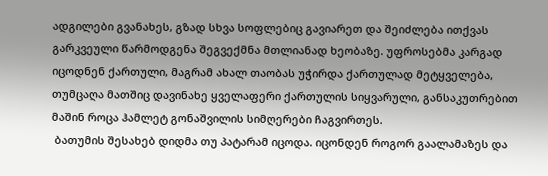ადგილები გვანახეს, გზად სხვა სოფლებიც გავიარეთ და შეიძლება ითქვას გარკვეული წარმოდგენა შეგვექმნა მთლიანად ხეობაზე. უფროსებმა კარგად იცოდნენ ქართული, მაგრამ ახალ თაობას უჭირდა ქართულად მეტყველება, თუმცაღა მათშიც დავინახე ყველაფერი ქართულის სიყვარული, განსაკუთრებით მაშინ როცა ჰამლეტ გონაშვილის სიმღერები ჩაგვირთეს.
 ბათუმის შესახებ დიდმა თუ პატარამ იცოდა. იცონდენ როგორ გაალამაზეს და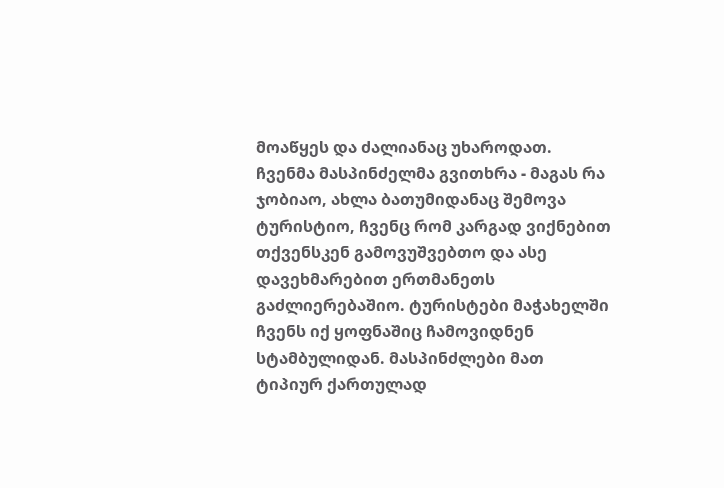მოაწყეს და ძალიანაც უხაროდათ. ჩვენმა მასპინძელმა გვითხრა - მაგას რა ჯობიაო, ახლა ბათუმიდანაც შემოვა ტურისტიო, ჩვენც რომ კარგად ვიქნებით თქვენსკენ გამოვუშვებთო და ასე დავეხმარებით ერთმანეთს გაძლიერებაშიო. ტურისტები მაჭახელში ჩვენს იქ ყოფნაშიც ჩამოვიდნენ სტამბულიდან. მასპინძლები მათ ტიპიურ ქართულად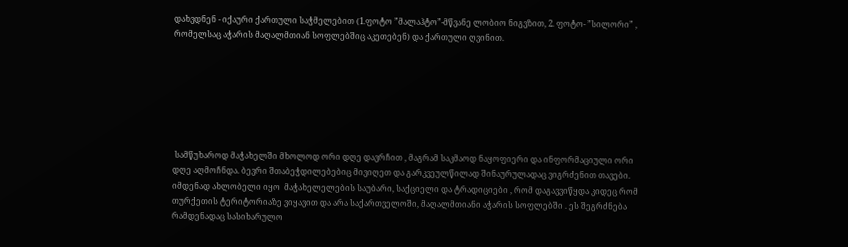დახვდნენ - იქაური ქართული საჭმელებით (1.ფოტო ”მალაჰტო”-მწვანე ლობიო ნიგვზით, 2. ფოტო- ”სილორი” , რომელსაც აჭარის მაღალმთიან სოფლებშიც აკეთებენ) და ქართული ღვინით.







 სამწუხაროდ მაჭახელში მხოლოდ ორი დღე დავრჩით , მაგრამ საკმაოდ ნაყოფიერი და ინფორმაციული ორი დღე აღმოჩნდა. ბევრი შთაბეჭდილებებიც მივიღეთ და გარკვეულწილად შინაურულადაც ვიგრძენით თავები. იმდენად ახლობელი იყო  მაჭახელელების საუბარი, საქციელი და ტრადიციები , რომ დაგავვიწყდა კიდეც რომ თურქეთის ტერიტორიაზე ვიყავით და არა საქართველოში, მაღალმთიანი აჭარის სოფლებში . ეს შეგრძნება რამდენადაც სასიხარულო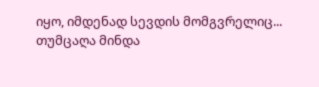იყო, იმდენად სევდის მომგვრელიც...
თუმცაღა მინდა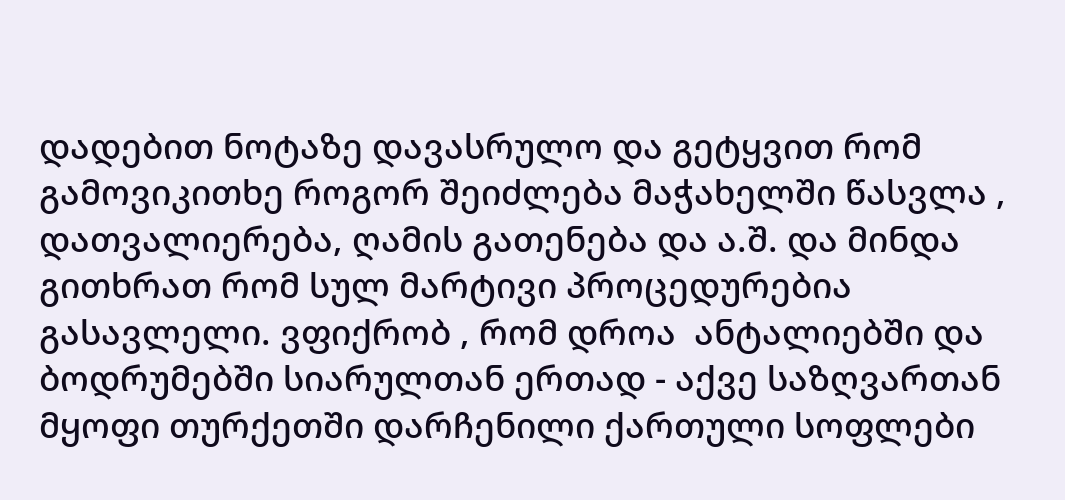დადებით ნოტაზე დავასრულო და გეტყვით რომ გამოვიკითხე როგორ შეიძლება მაჭახელში წასვლა , დათვალიერება, ღამის გათენება და ა.შ. და მინდა გითხრათ რომ სულ მარტივი პროცედურებია გასავლელი. ვფიქრობ , რომ დროა  ანტალიებში და ბოდრუმებში სიარულთან ერთად - აქვე საზღვართან მყოფი თურქეთში დარჩენილი ქართული სოფლები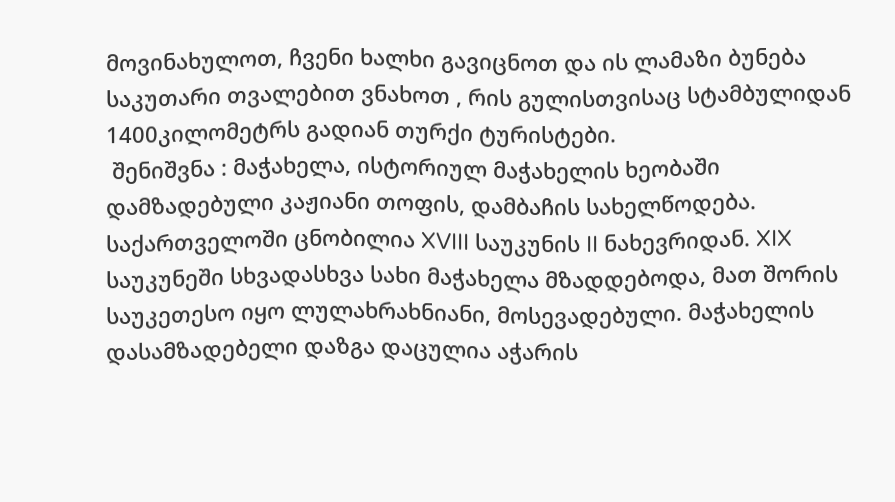მოვინახულოთ, ჩვენი ხალხი გავიცნოთ და ის ლამაზი ბუნება საკუთარი თვალებით ვნახოთ , რის გულისთვისაც სტამბულიდან 1400კილომეტრს გადიან თურქი ტურისტები.
 შენიშვნა : მაჭახელა, ისტორიულ მაჭახელის ხეობაში დამზადებული კაჟიანი თოფის, დამბაჩის სახელწოდება. საქართველოში ცნობილია XVIII საუკუნის II ნახევრიდან. XIX საუკუნეში სხვადასხვა სახი მაჭახელა მზადდებოდა, მათ შორის საუკეთესო იყო ლულახრახნიანი, მოსევადებული. მაჭახელის დასამზადებელი დაზგა დაცულია აჭარის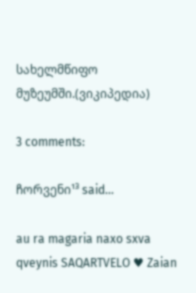სახელმწიფო მუზეუმში.(ვიკიპედია)

3 comments:

ჩორვენი¹³ said...

au ra magaria naxo sxva qveynis SAQARTVELO ♥ Zaian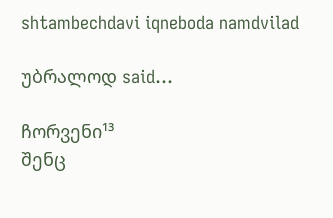shtambechdavi iqneboda namdvilad

უბრალოდ said...

ჩორვენი¹³
შენც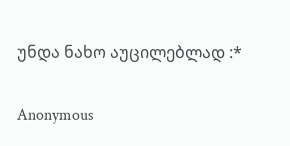უნდა ნახო აუცილებლად :*

Anonymous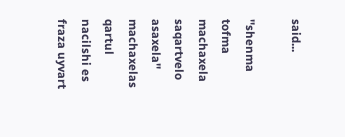said...

''shenma tofma machaxela saqartvelo asaxela'' machaxelas qartul nacilshi es fraza uyvart